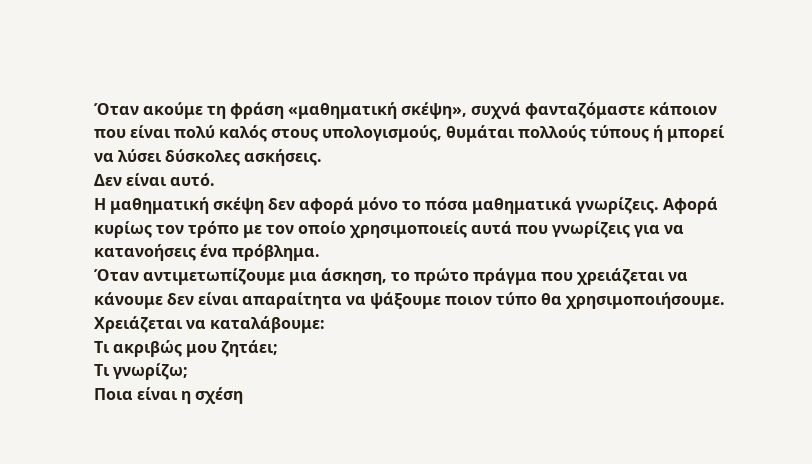Όταν ακούμε τη φράση «μαθηματική σκέψη», συχνά φανταζόμαστε κάποιον που είναι πολύ καλός στους υπολογισμούς, θυμάται πολλούς τύπους ή μπορεί να λύσει δύσκολες ασκήσεις.
Δεν είναι αυτό.
Η μαθηματική σκέψη δεν αφορά μόνο το πόσα μαθηματικά γνωρίζεις. Αφορά κυρίως τον τρόπο με τον οποίο χρησιμοποιείς αυτά που γνωρίζεις για να κατανοήσεις ένα πρόβλημα.
Όταν αντιμετωπίζουμε μια άσκηση, το πρώτο πράγμα που χρειάζεται να κάνουμε δεν είναι απαραίτητα να ψάξουμε ποιον τύπο θα χρησιμοποιήσουμε.
Χρειάζεται να καταλάβουμε:
Τι ακριβώς μου ζητάει;
Τι γνωρίζω;
Ποια είναι η σχέση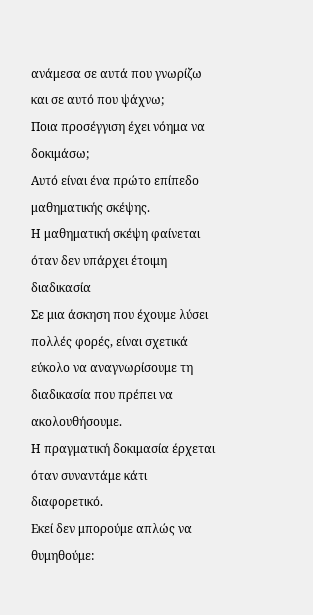ανάμεσα σε αυτά που γνωρίζω και σε αυτό που ψάχνω;
Ποια προσέγγιση έχει νόημα να δοκιμάσω;
Αυτό είναι ένα πρώτο επίπεδο μαθηματικής σκέψης.
Η μαθηματική σκέψη φαίνεται όταν δεν υπάρχει έτοιμη διαδικασία
Σε μια άσκηση που έχουμε λύσει πολλές φορές, είναι σχετικά εύκολο να αναγνωρίσουμε τη διαδικασία που πρέπει να ακολουθήσουμε.
Η πραγματική δοκιμασία έρχεται όταν συναντάμε κάτι διαφορετικό.
Εκεί δεν μπορούμε απλώς να θυμηθούμε: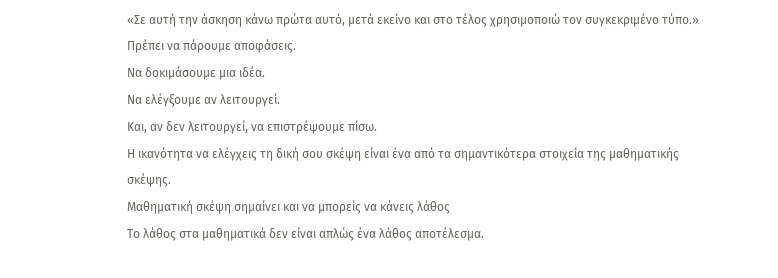«Σε αυτή την άσκηση κάνω πρώτα αυτό, μετά εκείνο και στο τέλος χρησιμοποιώ τον συγκεκριμένο τύπο.»
Πρέπει να πάρουμε αποφάσεις.
Να δοκιμάσουμε μια ιδέα.
Να ελέγξουμε αν λειτουργεί.
Και, αν δεν λειτουργεί, να επιστρέψουμε πίσω.
Η ικανότητα να ελέγχεις τη δική σου σκέψη είναι ένα από τα σημαντικότερα στοιχεία της μαθηματικής σκέψης.
Μαθηματική σκέψη σημαίνει και να μπορείς να κάνεις λάθος
Το λάθος στα μαθηματικά δεν είναι απλώς ένα λάθος αποτέλεσμα.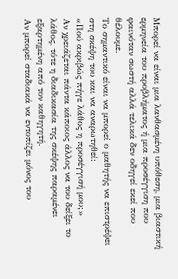Μπορεί να είναι μια λανθασμένη υπόθεση, μια βιαστική ερμηνεία του προβλήματος ή μια προσέγγιση που φαινόταν σωστή αλλά τελικά δεν οδηγεί εκεί που θέλουμε.
Το σημαντικό είναι να μπορεί ο μαθητής να επιστρέψει στη σκέψη του και να αναρωτηθεί:
«Πού ακριβώς πήγε λάθος η προσέγγισή μου;»
Αν χρειάζεται πάντα κάποιος άλλος να του δείξει το λάθος, τότε η διαδικασία της σκέψης παραμένει εξαρτημένη από τον καθηγητή.
Αν μπορεί σταδιακά να εντοπίζει μόνος του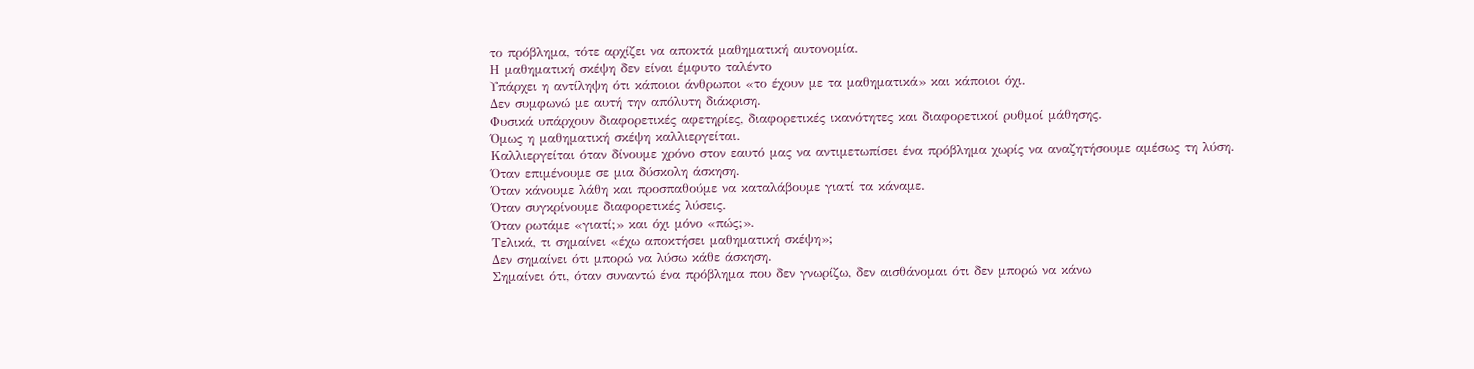το πρόβλημα, τότε αρχίζει να αποκτά μαθηματική αυτονομία.
Η μαθηματική σκέψη δεν είναι έμφυτο ταλέντο
Υπάρχει η αντίληψη ότι κάποιοι άνθρωποι «το έχουν με τα μαθηματικά» και κάποιοι όχι.
Δεν συμφωνώ με αυτή την απόλυτη διάκριση.
Φυσικά υπάρχουν διαφορετικές αφετηρίες, διαφορετικές ικανότητες και διαφορετικοί ρυθμοί μάθησης.
Όμως η μαθηματική σκέψη καλλιεργείται.
Καλλιεργείται όταν δίνουμε χρόνο στον εαυτό μας να αντιμετωπίσει ένα πρόβλημα χωρίς να αναζητήσουμε αμέσως τη λύση.
Όταν επιμένουμε σε μια δύσκολη άσκηση.
Όταν κάνουμε λάθη και προσπαθούμε να καταλάβουμε γιατί τα κάναμε.
Όταν συγκρίνουμε διαφορετικές λύσεις.
Όταν ρωτάμε «γιατί;» και όχι μόνο «πώς;».
Τελικά, τι σημαίνει «έχω αποκτήσει μαθηματική σκέψη»;
Δεν σημαίνει ότι μπορώ να λύσω κάθε άσκηση.
Σημαίνει ότι, όταν συναντώ ένα πρόβλημα που δεν γνωρίζω, δεν αισθάνομαι ότι δεν μπορώ να κάνω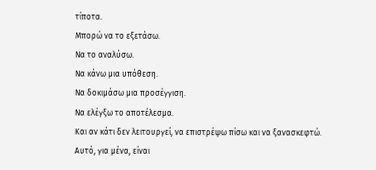τίποτα.
Μπορώ να το εξετάσω.
Να το αναλύσω.
Να κάνω μια υπόθεση.
Να δοκιμάσω μια προσέγγιση.
Να ελέγξω το αποτέλεσμα.
Και αν κάτι δεν λειτουργεί, να επιστρέψω πίσω και να ξανασκεφτώ.
Αυτό, για μένα, είναι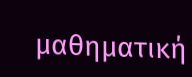μαθηματική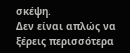σκέψη.
Δεν είναι απλώς να ξέρεις περισσότερα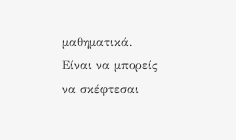μαθηματικά.
Είναι να μπορείς να σκέφτεσαι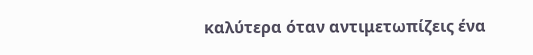καλύτερα όταν αντιμετωπίζεις ένα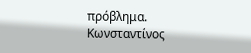πρόβλημα.
Κωνσταντίνος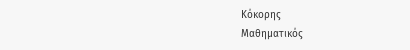Κόκορης
Μαθηματικός